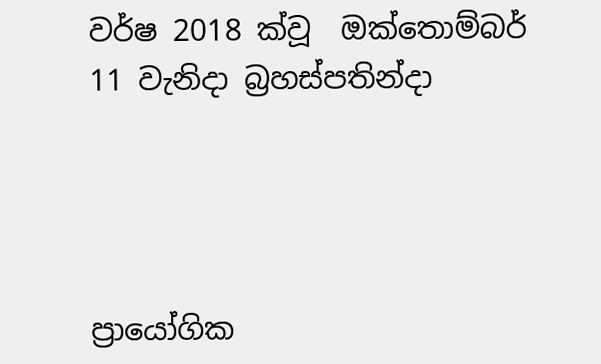වර්ෂ 2018 ක්වූ  ඔක්තොම්බර් 11 වැනිදා බ්‍රහස්පතින්දා




ප්‍රායෝගික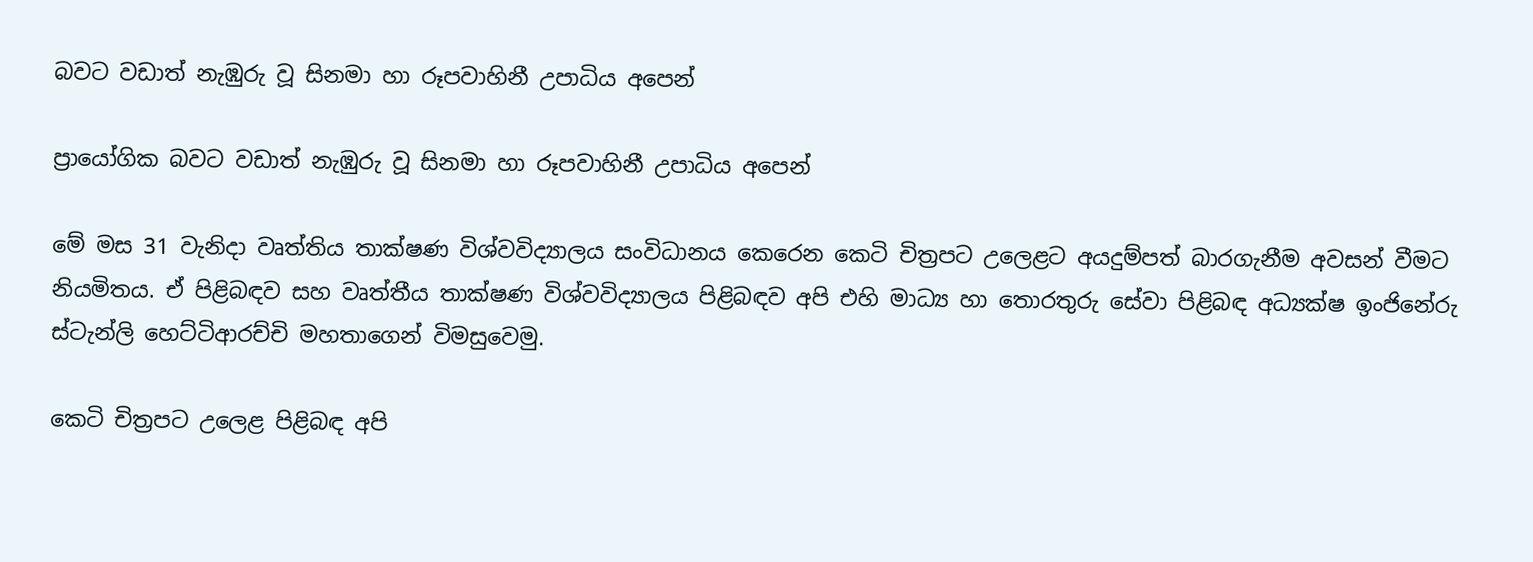බවට වඩාත් නැඹුරු වූ සිනමා හා රූපවාහිනී උපාධිය අපෙන්

ප්‍රායෝගික බවට වඩාත් නැඹුරු වූ සිනමා හා රූපවාහිනී උපාධිය අපෙන්

මේ මස 31 වැනිදා වෘත්තිය තාක්ෂණ විශ්වවිද්‍යාලය සංවිධානය කෙරෙන කෙටි චිත්‍රපට උලෙළට අයදුම්පත් බාරගැනීම අවසන් වීමට නියමිතය. ඒ පිළිබඳව සහ වෘත්තීය තාක්ෂණ විශ්වවිද්‍යාලය පිළිබඳව අපි එහි මාධ්‍ය හා තොරතුරු සේවා පිළිබඳ අධ්‍යක්ෂ ඉංජිනේරු ස්ටැන්ලි හෙට්ටිආරච්චි මහතාගෙන් විමසුවෙමු.

කෙටි චිත්‍රපට උලෙළ පිළිබඳ අපි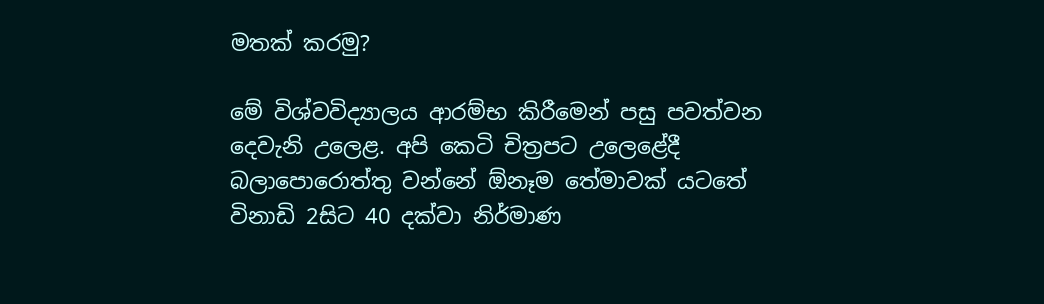මතක් කරමු?

මේ විශ්වවිද්‍යාලය ආරම්භ කිරීමෙන් පසු පවත්වන දෙවැනි උලෙළ. අපි කෙටි චිත්‍රපට උලෙළේදී බලාපොරොත්තු වන්නේ ඕනෑම තේමාවක් යටතේ විනාඩි 2සිට 40 දක්වා නිර්මාණ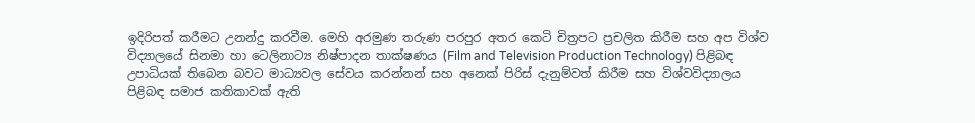ඉදිරිපත් කරීමට උනන්දු කරවීම. මෙහි අරමුණ තරුණ පරපුර අතර කෙටි චිත්‍රපට ප්‍රචලිත කිරීම සහ අප විශ්ව විද්‍යාලයේ සිනමා හා ටෙලිනාට්‍ය නිෂ්පාදන තාක්ෂණය (Film and Television Production Technology) පිළිබඳ උපාධියක් තිබෙන බවට මාධ්‍යවල සේවය කරන්නන් සහ අනෙක් පිරිස් දැනුම්වත් කිරීම සහ විශ්වවිද්‍යාලය පිළිබඳ සමාජ කතිකාවක් ඇති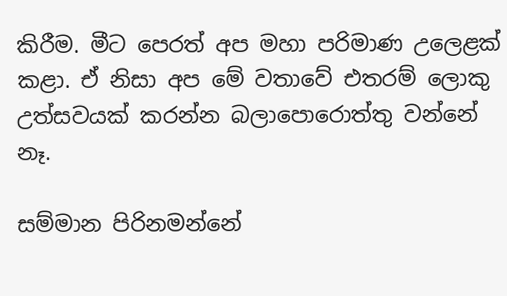කිරීම. මීට පෙරත් අප මහා පරිමාණ උලෙළක් කළා. ඒ නිසා අප මේ වතාවේ එතරම් ලොකු උත්සවයක් කරන්න බලාපොරොත්තු වන්නේ නෑ.

සම්මාන පිරිනමන්නේ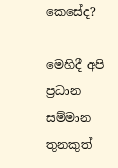කෙසේද?

මෙහිදී අපි ප්‍රධාන සම්මාන තුනකුත්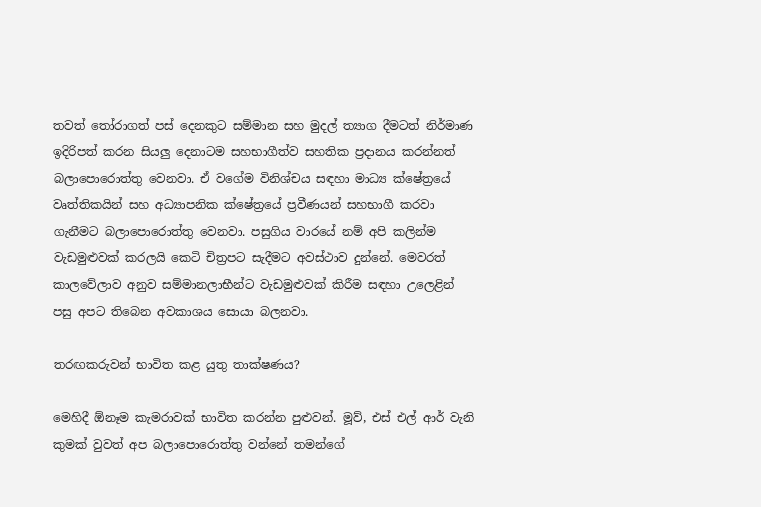තවත් තෝරාගත් පස් දෙනකුට සම්මාන සහ මුදල් ත්‍යාග දීමටත් නිර්මාණ ඉදිරිපත් කරන සියලු දෙනාටම සහභාගීත්ව සහතික ප්‍රදානය කරන්නත් බලාපොරොත්තු වෙනවා. ඒ වගේම විනිශ්චය සඳහා මාධ්‍ය ක්ෂේත්‍රයේ වෘත්තිකයින් සහ අධ්‍යාපනික ක්ෂේත්‍රයේ ප්‍රවීණයන් සහභාගී කරවා ගැනීමට බලාපොරොත්තු වෙනවා. පසුගිය වාරයේ නම් අපි කලින්ම වැඩමුළුවක් කරලයි කෙටි චිත්‍රපට සැදීමට අවස්ථාව දුන්නේ. මෙවරත් කාලවේලාව අනුව සම්මානලාභීන්ට වැඩමුළුවක් කිරීම සඳහා උලෙළින් පසු අපට තිබෙන අවකාශය සොයා බලනවා.

තරඟකරුවන් භාවිත කළ යුතු තාක්ෂණය?

මෙහිදී ඕනෑම කැමරාවක් භාවිත කරන්න පුළුවන්. මූව්, එස් එල් ආර් වැනි කුමක් වුවත් අප බලාපොරොත්තු වන්නේ තමන්ගේ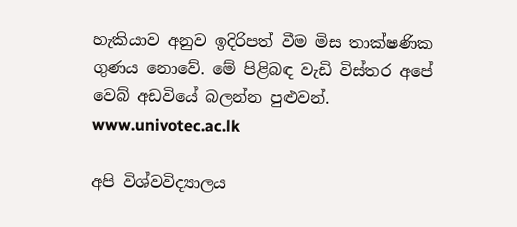හැකියාව අනුව ඉදිරිපත් වීම මිස තාක්ෂණික ගුණය නොවේ. මේ පිළිබඳ වැඩි විස්තර අපේ වෙබ් අඩවියේ බලන්න පුළුවන්. www.univotec.ac.lk

අපි විශ්වවිද්‍යාලය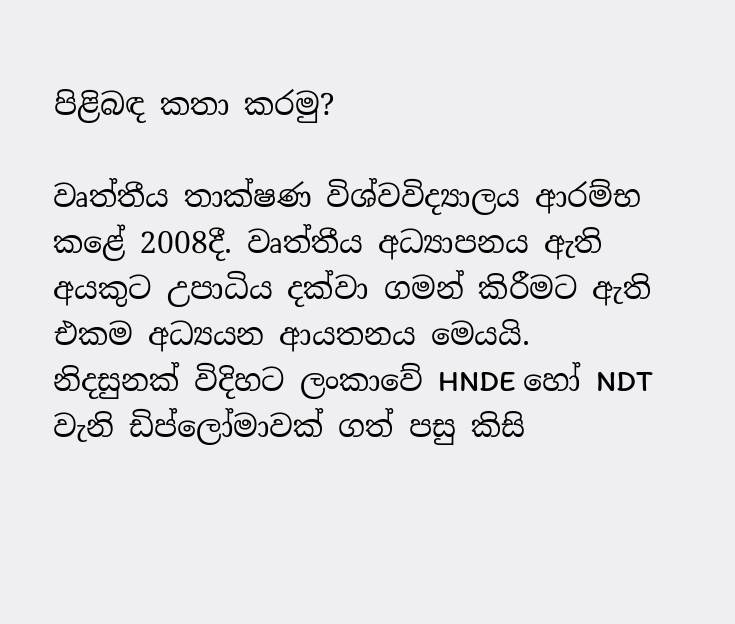පිළිබඳ කතා කරමු?

වෘත්තීය තාක්ෂණ විශ්වවිද්‍යාලය ආරම්භ කළේ 2008දී. වෘත්තීය අධ්‍යාපනය ඇති අයකුට උපාධිය දක්වා ගමන් කිරීමට ඇති එකම අධ්‍යයන ආයතනය මෙයයි. නිදසුනක් විදිහට ලංකාවේ HNDE හෝ NDT වැනි ඩිප්ලෝමාවක් ගත් පසු කිසි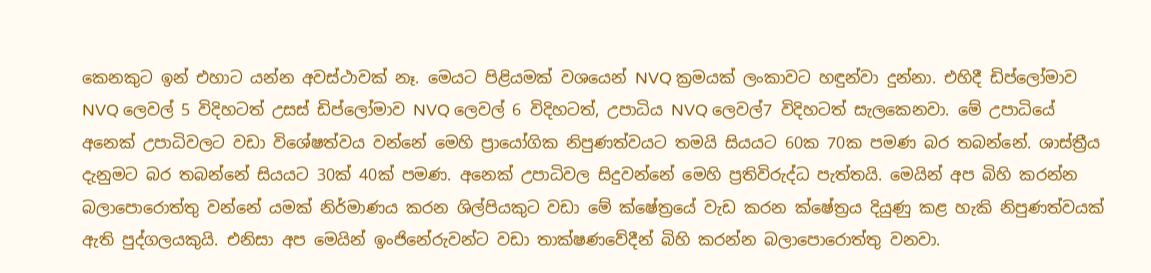කෙනකුට ඉන් එහාට යන්න අවස්ථාවක් නෑ. මෙයට පිළියමක් වශයෙන් NVQ ක්‍රමයක් ලංකාවට හඳුන්වා දුන්නා. එහිදී ඩිප්ලෝමාව NVQ ලෙවල් 5 විදිහටත් උසස් ඩිප්ලෝමාව NVQ ලෙවල් 6 විදිහටත්, උපාධිය NVQ ලෙවල්7 විදිහටත් සැලකෙනවා. මේ උපාධියේ අනෙක් උපාධිවලට වඩා විශේෂත්වය වන්නේ මෙහි ප්‍රායෝගික නිපුණත්වයට තමයි සියයට 60ක 70ක පමණ බර තබන්නේ. ශාස්ත්‍රීය දැනුමට බර තබන්නේ සියයට 30ක් 40ක් පමණ. අනෙක් උපාධිවල සිදුවන්නේ මෙහි ප්‍රතිවිරුද්ධ පැත්තයි. මෙයින් අප බිහි කරන්න බලාපොරොත්තු වන්නේ යමක් නිර්මාණය කරන ශිල්පියකුට වඩා මේ ක්ෂේත්‍රයේ වැඩ කරන ක්ෂේත්‍රය දියුණු කළ හැකි නිපුණත්වයක් ඇති පුද්ගලයකුයි. එනිසා අප මෙයින් ඉංජිනේරුවන්ට වඩා තාක්ෂණවේදීන් බිහි කරන්න බලාපොරොත්තු වනවා.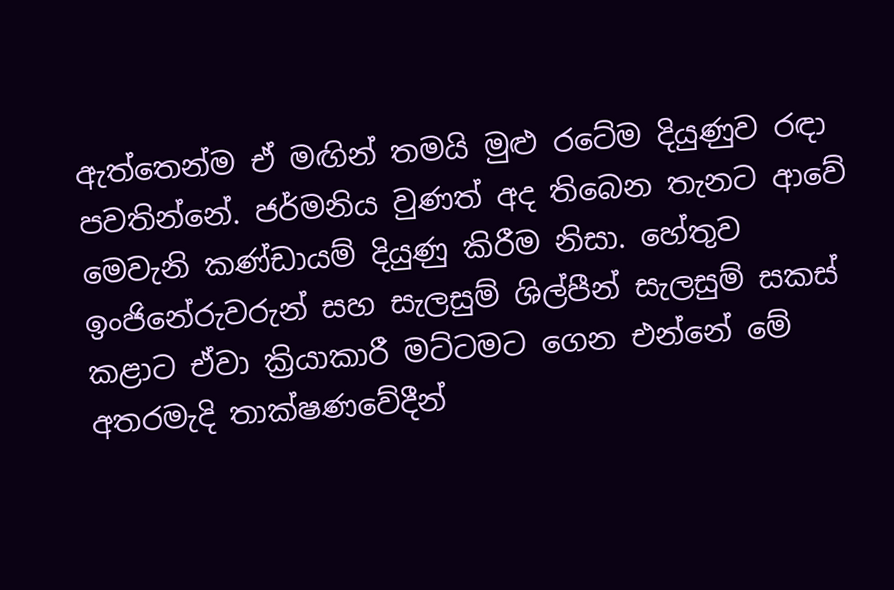ඇත්තෙන්ම ඒ මඟින් තමයි මුළු රටේම දියුණුව රඳා පවතින්නේ. ජර්මනිය වුණත් අද තිබෙන තැනට ආවේ මෙවැනි කණ්ඩායම් දියුණු කිරීම නිසා. හේතුව ඉංජිනේරුවරුන් සහ සැලසුම් ශිල්පීන් සැලසුම් සකස් කළාට ඒවා ක්‍රියාකාරී මට්ටමට ගෙන එන්නේ මේ අතරමැදි තාක්ෂණවේදීන්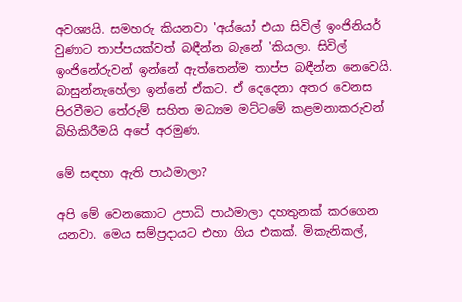අවශ්‍යයි. සමහරු කියනවා 'අය්යෝ එයා සිවිල් ඉංජිනියර් වුණාට තාප්පයක්වත් බඳීන්න බැනේ 'කියලා. සිවිල් ඉංජිනේරුවන් ඉන්නේ ඇත්තෙන්ම තාප්ප බඳීන්න නෙවෙයි. බාසුන්නැහේලා ඉන්නේ ඒකට. ඒ දෙදෙනා අතර වෙනස පිරවීමට තේරුම් සහිත මධ්‍යම මට්ටමේ කළමනාකරුවන් බිහිකිරීමයි අපේ අරමුණ.

මේ සඳහා ඇති පාඨමාලා?

අපි මේ වෙනකොට උපාධි පාඨමාලා දහතුනක් කරගෙන යනවා. මෙය සම්ප්‍රදායට එහා ගිය එකක්. මිකැනිකල්,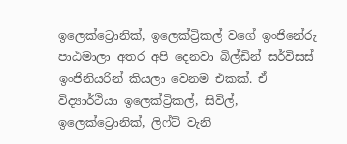ඉලෙක්ට්‍රොනික්, ඉලෙක්ට්‍රිකල් වගේ ඉංජිනේරු පාඨමාලා අතර අපි දෙනවා බිල්ඩින් සර්විසස් ඉංජිනියරින් කියලා වෙනම එකක්. ඒ විද්‍යාර්ථියා ඉලෙක්ට්‍රිකල්, සිවිල්, ඉලෙක්ට්‍රොනික්, ලිෆ්ට් වැනි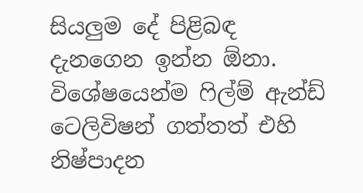සියලුම දේ පිළිබඳ දැනගෙන ඉන්න ඕනා. විශේෂයෙන්ම ෆිල්ම් ඇන්ඩ් ටෙලිවිෂන් ගත්තත් එහි නිෂ්පාදන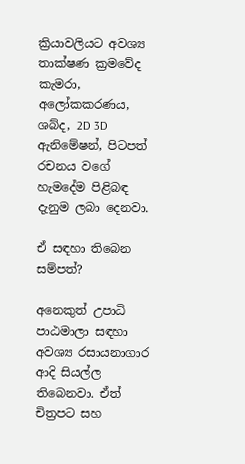ක්‍රියාවලියට අවශ්‍ය තාක්ෂණ ක්‍රමවේද කැමරා, අලෝකකරණය, ශබ්ද, 2D 3D ඇනිමේෂන්, පිටපත් රචනය වගේ හැමදේම පිළිබඳ දැනුම ලබා දෙනවා.

ඒ සඳහා තිබෙන සම්පත්?

අනෙකුත් උපාධි පාඨමාලා සඳහා අවශ්‍ය රසායනාගාර ආදි සියල්ල තිබෙනවා. ඒත් චිත්‍රපට සහ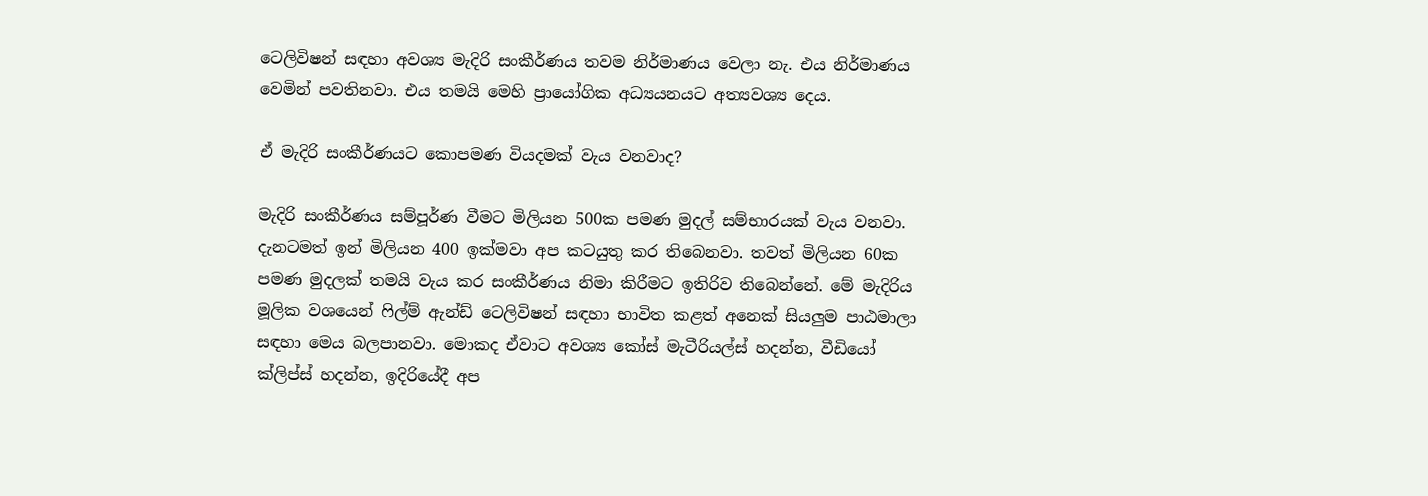ටෙලිවිෂන් සඳහා අවශ්‍ය මැදිරි සංකීර්ණය තවම නිර්මාණය වෙලා නැ. එය නිර්මාණය වෙමින් පවතිනවා. එය තමයි මෙහි ප්‍රායෝගික අධ්‍යයනයට අත්‍යවශ්‍ය දෙය.

ඒ මැදිරි සංකීර්ණයට කොපමණ වියදමක් වැය වනවාද?

මැදිරි සංකීර්ණය සම්පූර්ණ වීමට මිලියන 500ක පමණ මුදල් සම්භාරයක් වැය වනවා. දැනටමත් ඉන් මිලියන 400 ඉක්මවා අප කටයුතු කර තිබෙනවා. තවත් මිලියන 60ක පමණ මුදලක් තමයි වැය කර සංකීර්ණය නිමා කිරීමට ඉතිරිව තිබෙන්නේ. මේ මැදිරිය මූලික වශයෙන් ෆිල්ම් ඇන්ඩ් ටෙලිවිෂන් සඳහා භාවිත කළත් අනෙක් සියලුම පාඨමාලා සඳහා මෙය බලපානවා. මොකද ඒවාට අවශ්‍ය කෝස් මැටීරියල්ස් හදන්න, වීඩියෝ ක්ලිප්ස් හදන්න, ඉදිරියේදී අප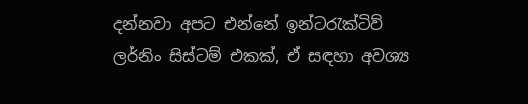දන්නවා අපට එන්නේ ඉන්ටරැක්ටිව් ලර්නිං සිස්ටම් එකක්, ඒ සඳහා අවශ්‍ය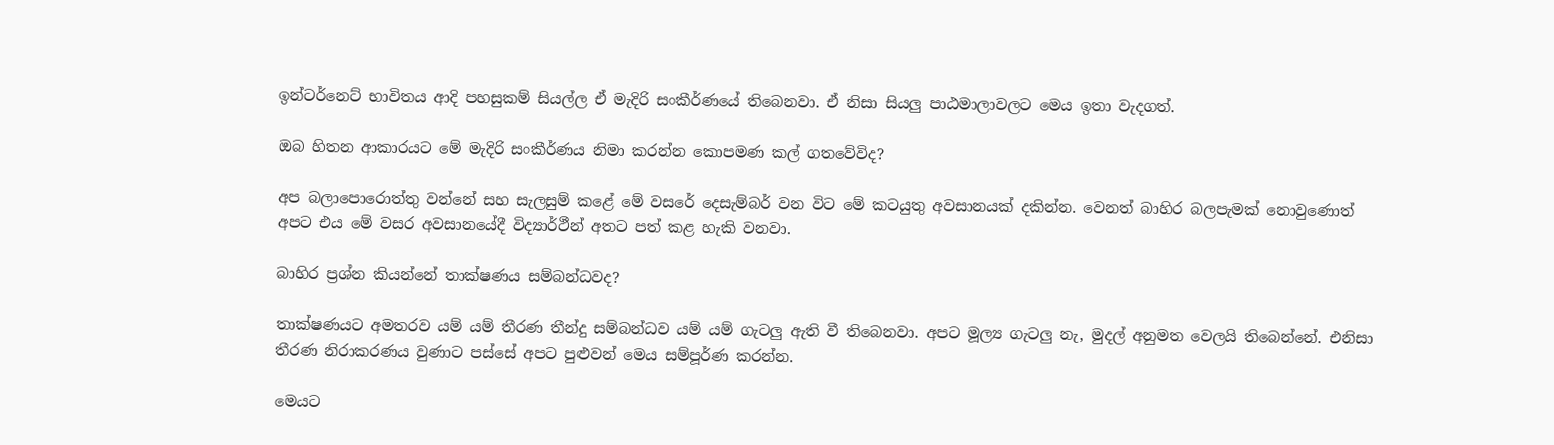ඉන්ටර්නෙට් භාවිතය ආදි පහසුකම් සියල්ල ඒ මැදිරි සංකීර්ණයේ තිබෙනවා. ඒ නිසා සියලු පාඨමාලාවලට මෙය ඉතා වැදගත්.

ඔබ හිතන ආකාරයට මේ මැදිරි සංකීර්ණය නිමා කරන්න කොපමණ කල් ගතවේවිද?

අප බලාපොරොත්තු වන්නේ සහ සැලසුම් කළේ මේ වසරේ දෙසැම්බර් වන විට මේ කටයුතු අවසානයක් දකින්න. වෙනත් බාහිර බලපැමක් නොවුණොත් අපට එය මේ වසර අවසානයේදී විද්‍යාර්ථීන් අතට පත් කළ හැකි වනවා.

බාහිර ප්‍රශ්න කියන්නේ තාක්ෂණය සම්බන්ධවද?

තාක්ෂණයට අමතරව යම් යම් තීරණ තීන්දු සම්බන්ධව යම් යම් ගැටලු ඇති වී තිබෙනවා. අපට මූල්‍ය ගැටලු නැ, මුදල් අනුමත වෙලයි තිබෙන්නේ. එනිසා තීරණ නිරාකරණය වුණාට පස්සේ අපට පුළුවන් මෙය සම්පූර්ණ කරන්න.

මෙයට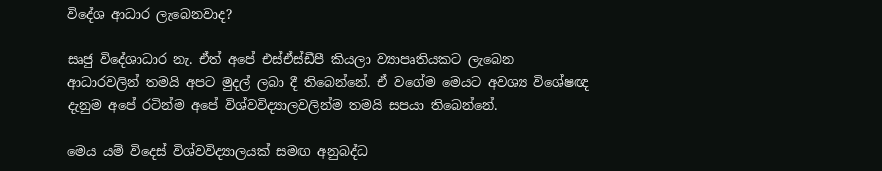විදේශ ආධාර ලැබෙනවාද?

සෘජු විදේශාධාර නැ. ඒත් අපේ එස්ඒස්ඩීපී කියලා ව්‍යාපෘතියකට ලැබෙන ආධාරවලින් තමයි අපට මුදල් ලබා දී තිබෙන්නේ. ඒ වගේම මෙයට අවශ්‍ය විශේෂඥ දැනුම අපේ රටින්ම අපේ විශ්වවිද්‍යාලවලින්ම තමයි සපයා තිබෙන්නේ.

මෙය යම් විදෙස් විශ්වවිද්‍යාලයක් සමඟ අනුබද්ධ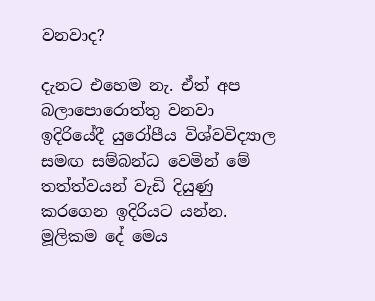වනවාද?

දැනට එහෙම නැ. ඒත් අප බලාපොරොත්තු වනවා ඉදිරියේදී යුරෝපීය විශ්වවිද්‍යාල සමඟ සම්බන්ධ වෙමින් මේ තත්ත්වයන් වැඩි දියුණු කරගෙන ඉදිරියට යන්න. මූලිකම දේ මෙය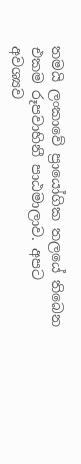තමයි ලංකාවේ ප්‍රායෝගික තලයේ තිබෙන එකම රූපවාහිනී පාඨමාලාව. අපට අවශ්‍යව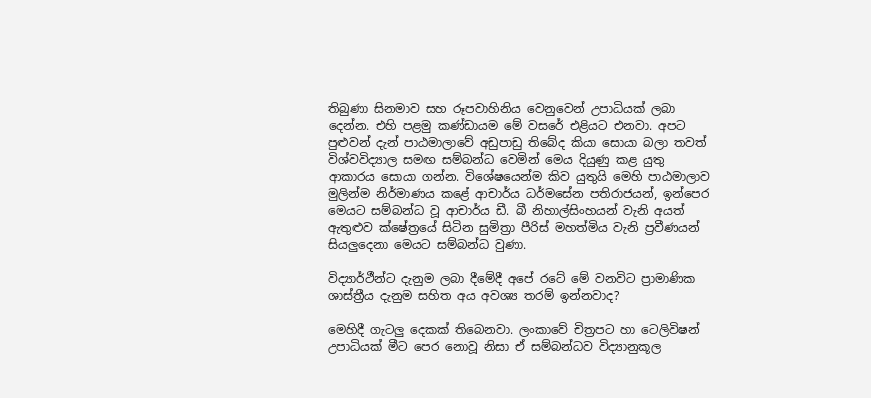තිබුණා සිනමාව සහ රූපවාහිනිය වෙනුවෙන් උපාධියක් ලබා දෙන්න. එහි පළමු කණ්ඩායම මේ වසරේ එළියට එනවා. අපට පුළුවන් දැන් පාඨමාලාවේ අඩුපාඩු තිබේද කියා සොයා බලා තවත් විශ්වවිද්‍යාල සමඟ සම්බන්ධ වෙමින් මෙය දියුණු කළ යුතු ආකාරය සොයා ගන්න. විශේෂයෙන්ම කිව යුතුයි මෙහි පාඨමාලාව මුලින්ම නිර්මාණය කළේ ආචාර්ය ධර්මසේන පතිරාජයන්, ඉන්පෙර මෙයට සම්බන්ධ වූ ආචාර්ය ඩී. බී නිහාල්සිංහයන් වැනි අයත් ඇතුළුව ක්ෂේත්‍රයේ සිටින සුමිත්‍රා පීරිස් මහත්මිය වැනි ප්‍රවීණයන් සියලුදෙනා මෙයට සම්බන්ධ වුණා.

විද්‍යාර්ථීන්ට දැනුම ලබා දීමේදී අපේ රටේ මේ වනවිට ප්‍රාමාණික ශාස්ත්‍රීය දැනුම සහිත අය අවශ්‍ය තරම් ඉන්නවාද?

මෙහිදී ගැටලු දෙකක් තිබෙනවා. ලංකාවේ චිත්‍රපට හා ටෙලිවිෂන් උපාධියක් මීට පෙර නොවූ නිසා ඒ සම්බන්ධව විද්‍යානුකූල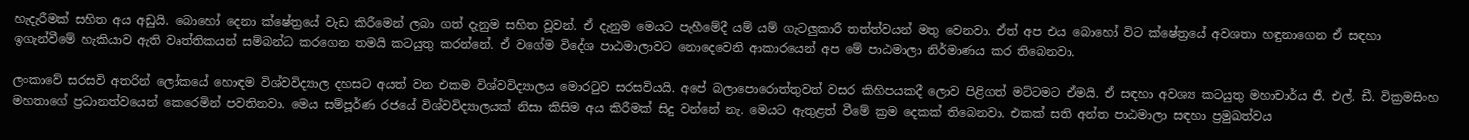හැදැරීමක් සහිත අය අඩුයි. බොහෝ දෙනා ක්ෂේත්‍රයේ වැඩ කිරීමෙන් ලබා ගත් දැනුම සහිත වූවන්. ඒ දැනුම මෙයට පැහීමේදී යම් යම් ගැටලුකාරී තත්ත්වයන් මතු වෙනවා. ඒත් අප එය බොහෝ විට ක්ෂේත්‍රයේ අවශතා හඳුනාගෙන ඒ සඳහා ඉගැන්වීමේ හැකියාව ඇති වෘත්තිකයන් සම්බන්ධ කරගෙන තමයි කටයුතු කරන්නේ. ඒ වගේම විදේශ පාඨමාලාවට නොදෙවෙනි ආකාරයෙන් අප මේ පාඨමාලා නිර්මාණය කර තිබෙනවා.

ලංකාවේ සරසවි අතරින් ලෝකයේ හොඳම විශ්වවිද්‍යාල දහසට අයත් වන එකම විශ්වවිද්‍යාලය මොරටුව සරසවියයි. අපේ බලාපොරොත්තුවත් වසර කිහිපයකදී ලොව පිළිගත් මට්ටමට ඒමයි. ඒ සඳහා අවශ්‍ය කටයුතු මහාචාර්ය ජී. එල්. ඩී. වික්‍රමසිංහ මහතාගේ ප්‍රධානත්වයෙන් කෙරෙමින් පවතිනවා. මෙය සම්පූර්ණ රජයේ විශ්වවිද්‍යාලයක් නිසා කිසිම අය කිරීමක් සිදු වන්නේ නැ. මෙයට ඇතුළත් වීමේ ක්‍රම දෙකක් තිබෙනවා. එකක් සති අන්ත පාඨමාලා සඳහා ප්‍රමුඛත්වය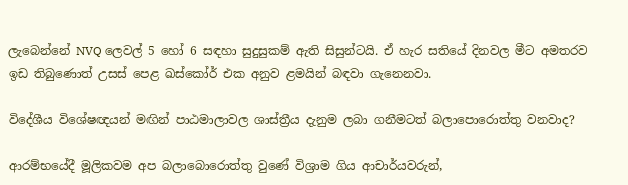ලැබෙන්නේ NVQ ලෙවල් 5 හෝ 6 සඳහා සුදුසුකම් ඇති සිසුන්ටයි. ඒ හැර සතියේ දිනවල මීට අමතරව ඉඩ තිබුණොත් උසස් පෙළ ඛස්කෝර් එක අනුව ළමයින් බඳවා ගැනෙනවා.

විදේශීය විශේෂඥයන් මඟින් පාඨමාලාවල ශාස්ත්‍රීය දැනුම ලබා ගනීමටත් බලාපොරොත්තු වනවාද?

ආරම්භයේදී මූලිකවම අප බලාබොරොත්තු වුණේ විශ්‍රාම ගිය ආචාර්යවරුන්,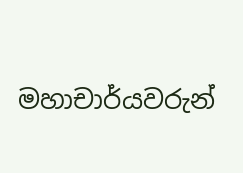මහාචාර්යවරුන්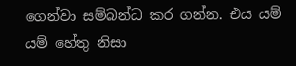ගෙන්වා සම්බන්ධ කර ගන්න. එය යම් යම් හේතු නිසා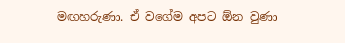මඟහරුණා. ඒ වගේම අපට ඕන වුණා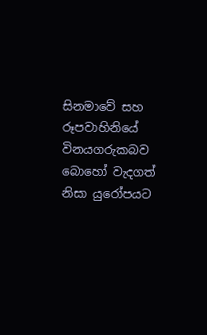සිනමාවේ සහ රූපවාහිනියේ විනයගරුකබව බොහෝ වැදගත් නිසා යුරෝපයට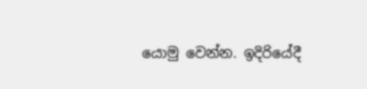යොමු වෙන්න. ඉදිරියේදී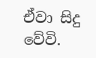ඒවා සිදු වේවි.